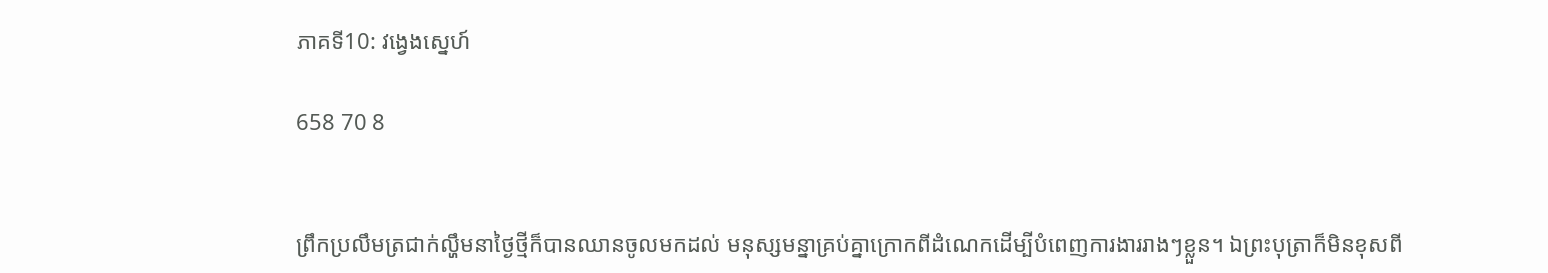ភាគទី10: វង្វេងស្នេហ៍

658 70 8


ព្រឹកប្រលឹមត្រជាក់ល្ហឹមនាថ្ងៃថ្មីក៏បានឈានចូលមកដល់ មនុស្សមន្នាគ្រប់គ្នាក្រោកពីដំណេកដើម្បីបំពេញការងាររាងៗខ្លួន។ ឯព្រះបុត្រាក៏មិនខុសពី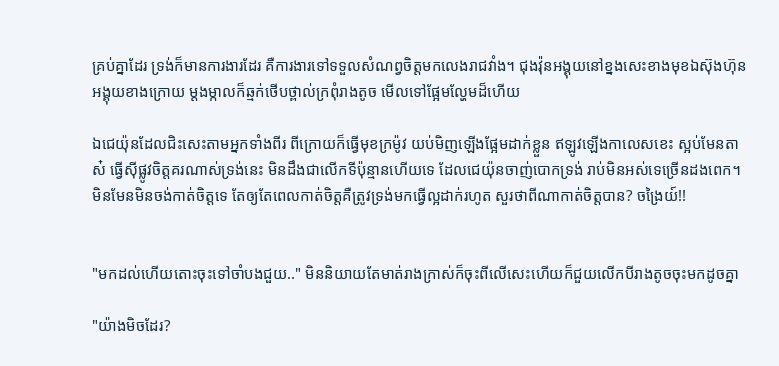គ្រប់គ្នាដែរ ទ្រង់ក៏មានការងារដែរ គឺការងារទៅទទួលសំណព្វចិត្តមកលេងរាជវាំង។ ជុងវ៉ុនអង្គុយនៅខ្នងសេះខាងមុខឯស៊ុងហ៊ុនអង្គុយខាងក្រោយ ម្ដងម្កាលក៏ឆ្មក់ថើបថ្ពាល់ក្រពុំរាងតូច មើលទៅផ្អែមល្ហែមដ៏ហើយ

ឯជេយ៉ុនដែលជិះសេះតាមអ្នកទាំងពីរ ពីក្រោយក៏ធ្វើមុខក្រម៉ូវ យប់មិញឡើងផ្អែមដាក់ខ្លួន ឥឡូវឡើងកាលេសខេះ ស្អប់មែនតាស៎ ធ្វើសុីផ្លូវចិត្តគរណាស់ទ្រង់នេះ មិនដឹងជាលើកទីប៉ុន្មានហើយទេ ដែលជេយ៉ុនចាញ់បោកទ្រង់ រាប់មិនអស់ទេច្រើនដងពេក។ មិនមែនមិនចង់កាត់ចិត្តទេ តែឲ្យតែពេលកាត់ចិត្តគឺត្រូវទ្រង់មកធ្វើល្អដាក់រហូត សួរថាពីណាកាត់ចិត្តបាន? ចង្រៃយ៍!!


"មកដល់ហើយតោះចុះទៅចាំបងជួយ.." មិននិយាយតែមាត់រាងក្រាស់ក៏ចុះពីលើសេះហើយក៏ជួយលើកបីរាងតូចចុះមកដូចគ្នា

"យ៉ាងមិចដែរ?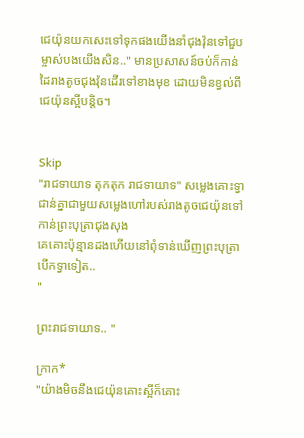ជេយ៉ុនយកសេះទៅទុកផងយើងនាំជុងវ៉ុនទៅជួបម្ចាស់បងយើងសិន.." មានប្រសាសន៍ចប់ក៏កាន់ដៃរាងតូចជុងវ៉ុនដើរទៅខាងមុខ ដោយមិនខ្វល់ពីជេយ៉ុនស្អីបន្តិច។


Skip
"រាជទាយាទ តុកតុក រាជទាយាទ" សម្លេងគោះទ្វាជាន់គ្នាជាមួយសម្លេងហៅរបស់រាងតូចជេយ៉ុនទៅកាន់ព្រះបុត្រាជុងសុង
គេគោះប៉ុន្មានដងហើយនៅពុំទាន់ឃើញព្រះបុត្រាបើកទ្វាទៀត..
"

ព្រះរាជទាយាទ.. "

ក្រាក*
"យ៉ាងមិចនឹងជេយ៉ុនគោះស្អីក៏គោះ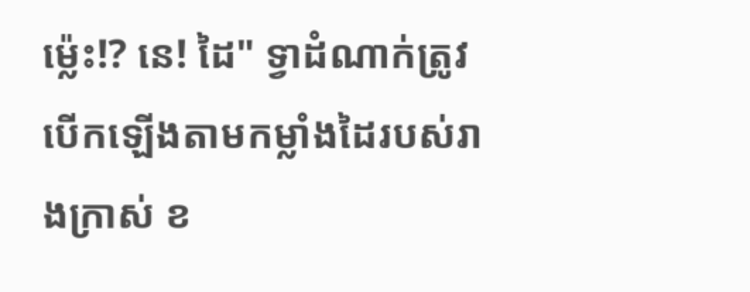ម៉្លេះ!? នេ! ដៃ" ទ្វាដំណាក់ត្រូវបើកឡើងតាមកម្លាំងដៃរបស់រាងក្រាស់ ខ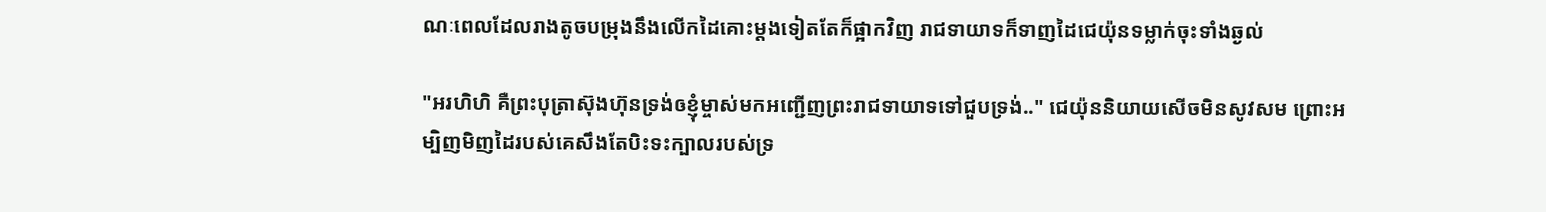ណៈពេលដែលរាងតូចបម្រុងនឹងលើកដៃគោះម្ដងទៀតតែក៏ផ្អាកវិញ រាជទាយាទក៏ទាញដៃជេយ៉ុនទម្លាក់ចុះទាំងឆ្ងល់

"អរហិហិ គឺព្រះបុត្រាស៊ុងហ៊ុនទ្រង់ឲខ្ញុំម្ចាស់មកអញ្ជើញព្រះរាជទាយាទទៅជួបទ្រង់.." ជេយ៉ុននិយាយសើចមិនសូវសម ព្រោះអម្បិញមិញដៃរបស់គេសឹងតែបិះទះក្បាលរបស់ទ្រ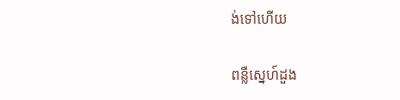ង់ទៅហើយ

ពន្លឺស្នេហ៍ដួង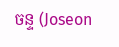ចន្ទ (Joseon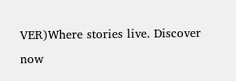VER)Where stories live. Discover now